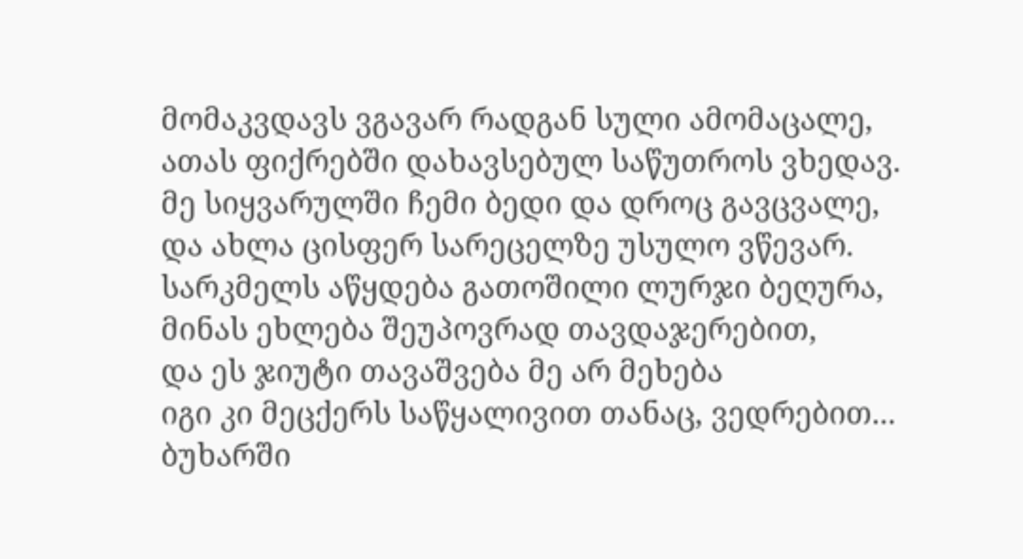მომაკვდავს ვგავარ რადგან სული ამომაცალე,
ათას ფიქრებში დახავსებულ საწუთროს ვხედავ.
მე სიყვარულში ჩემი ბედი და დროც გავცვალე,
და ახლა ცისფერ სარეცელზე უსულო ვწევარ.
სარკმელს აწყდება გათოშილი ლურჯი ბეღურა,
მინას ეხლება შეუპოვრად თავდაჯერებით,
და ეს ჯიუტი თავაშვება მე არ მეხება
იგი კი მეცქერს საწყალივით თანაც, ვედრებით...
ბუხარში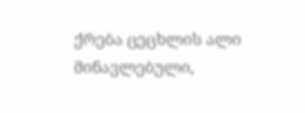ქრება ცეცხლის ალი მინავლებული,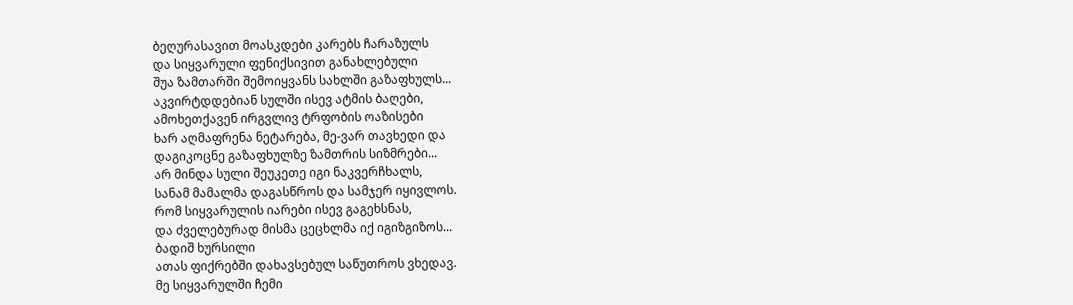ბეღურასავით მოასკდები კარებს ჩარაზულს
და სიყვარული ფენიქსივით განახლებული
შუა ზამთარში შემოიყვანს სახლში გაზაფხულს...
აკვირტდდებიან სულში ისევ ატმის ბაღები,
ამოხეთქავენ ირგვლივ ტრფობის ოაზისები
ხარ აღმაფრენა ნეტარება, მე-ვარ თავხედი და
დაგიკოცნე გაზაფხულზე ზამთრის სიზმრები...
არ მინდა სული შეუკეთე იგი ნაკვერჩხალს,
სანამ მამალმა დაგასწროს და სამჯერ იყივლოს.
რომ სიყვარულის იარები ისევ გაგეხსნას,
და ძველებურად მისმა ცეცხლმა იქ იგიზგიზოს...
ბადიშ ხურსილი
ათას ფიქრებში დახავსებულ საწუთროს ვხედავ.
მე სიყვარულში ჩემი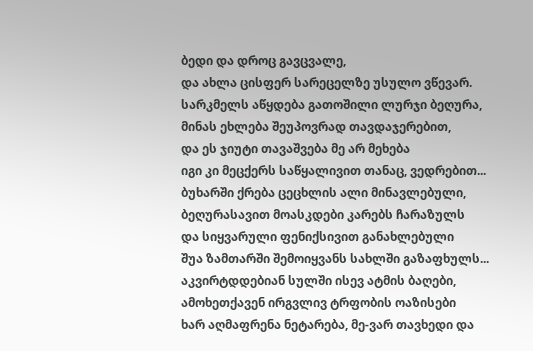ბედი და დროც გავცვალე,
და ახლა ცისფერ სარეცელზე უსულო ვწევარ.
სარკმელს აწყდება გათოშილი ლურჯი ბეღურა,
მინას ეხლება შეუპოვრად თავდაჯერებით,
და ეს ჯიუტი თავაშვება მე არ მეხება
იგი კი მეცქერს საწყალივით თანაც, ვედრებით...
ბუხარში ქრება ცეცხლის ალი მინავლებული,
ბეღურასავით მოასკდები კარებს ჩარაზულს
და სიყვარული ფენიქსივით განახლებული
შუა ზამთარში შემოიყვანს სახლში გაზაფხულს...
აკვირტდდებიან სულში ისევ ატმის ბაღები,
ამოხეთქავენ ირგვლივ ტრფობის ოაზისები
ხარ აღმაფრენა ნეტარება, მე-ვარ თავხედი და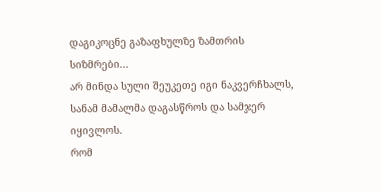დაგიკოცნე გაზაფხულზე ზამთრის სიზმრები...
არ მინდა სული შეუკეთე იგი ნაკვერჩხალს,
სანამ მამალმა დაგასწროს და სამჯერ იყივლოს.
რომ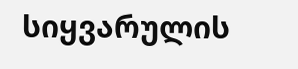სიყვარულის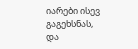იარები ისევ გაგეხსნას,
და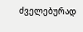ძველებურად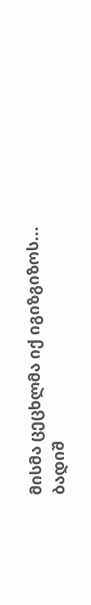მისმა ცეცხლმა იქ იგიზგიზოს...
ბადიშ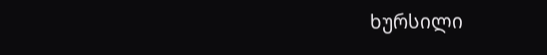ხურსილი